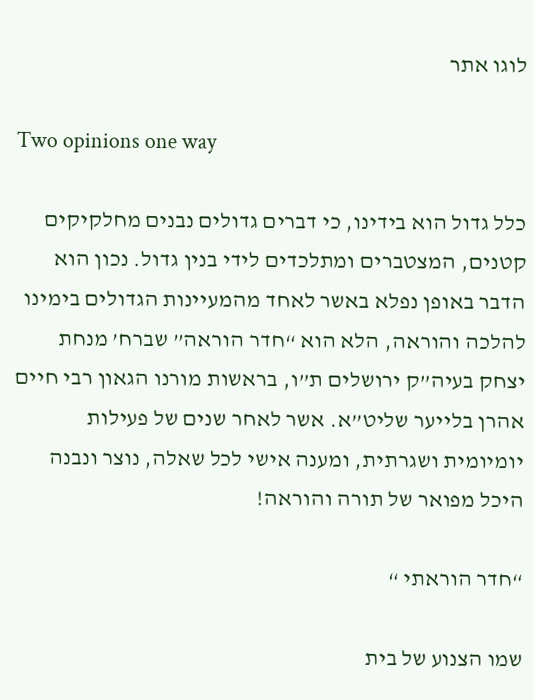לוגו אתר

Two opinions one way

כלל גדול הוא בידינו, כי דברים גדולים נבנים מחלקיקים קטנים, המצטברים ומתלכדים לידי בנין גדול. נכון הוא הדבר באופן נפלא באשר לאחד מהמעיינות הגדולים בימינו להלכה והוראה, הלא הוא “חדר הוראה” שברח’ מנחת יצחק בעיה”ק ירושלים ת”ו, בראשות מורנו הגאון רבי חיים אהרן בלייער שליט”א. אשר לאחר שנים של פעילות יומיומית ושגרתית, ומענה אישי לכל שאלה, נוצר ונבנה היכל מפואר של תורה והוראה!

“חדר הוראתי “

שמו הצנוע של בית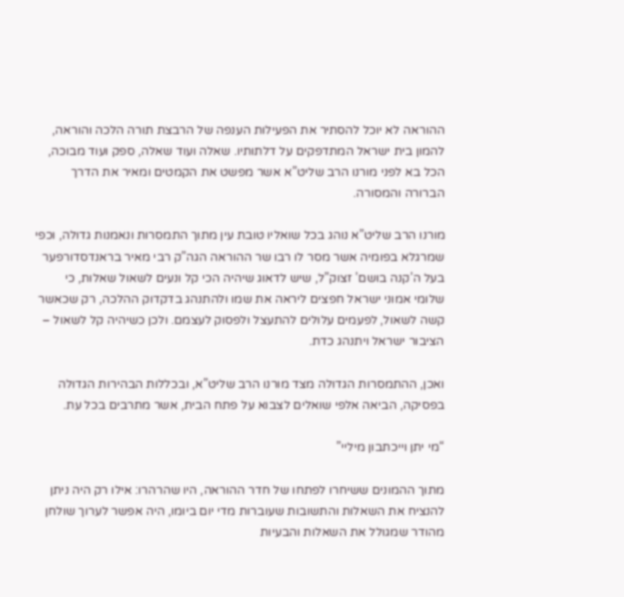ההוראה לא יוכל להסתיר את הפעילות הענפה של הרבצת תורה הלכה והוראה, להמון בית ישראל המתדפקים על דלתותיו. שאלה ועוד שאלה, ספק ועוד מבוכה, הכל בא לפני מורנו הרב שליט”א אשר מפשט את הקמטים ומאיר את הדרך הברורה והמסורה.

מורנו הרב שליט”א נוהג בכל שואליו טובת עין מתוך התמסרות ונאמנות גדולה, וכפי שמרגלא בפומיה אשר מסר לו רבו שר ההוראה הגה”ק רבי מאיר בראנדסדורפער בעל ה’קנה בושם’ זצוק”ל, שיש לדאוג שיהיה הכי קל ונעים לשאול שאלות, כי שלומי אמוני ישראל חפצים ליראה את שמו ולהתנהג בדקדוק ההלכה, רק שכאשר קשה לשאול, לפעמים עלולים להתעצל ולפסוק לעצמם. ולכן כשיהיה קל לשאול – הציבור ישראל ויתנהג כדת.

ואכן, ההתמסרות הגדולה מצד מורנו הרב שליט”א, ובכללות הבהירות הגדולה בפסיקה, הביאה אלפי שואלים לצבוא על פתח הבית, אשר מתרבים בכל עת.

“מי יתן וייכתבון מיליי”

מתוך ההמונים ששיחרו לפתחו של חדר ההוראה, היו שהרהרו: אילו רק היה ניתן להנציח את השאלות והתשובות שעוברות מדי יום ביומו, היה אפשר לערוך שולחן מהודר שמגולל את השאלות והבעיות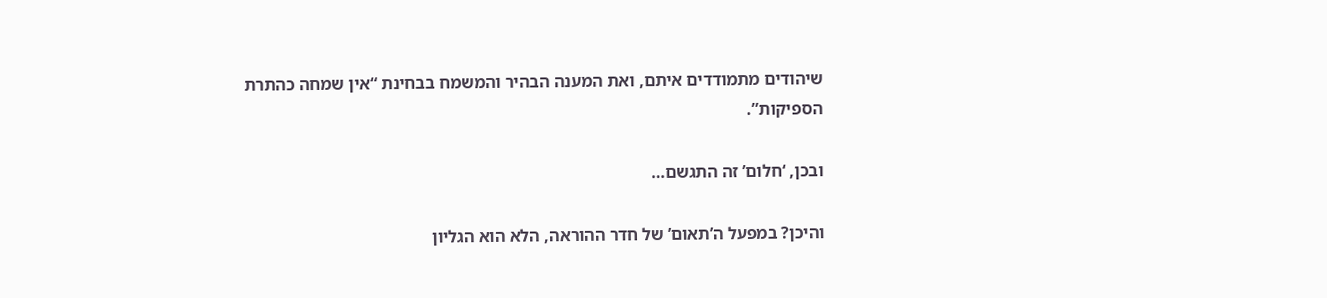שיהודים מתמודדים איתם, ואת המענה הבהיר והמשמח בבחינת “אין שמחה כהתרת
הספיקות”.

ובכן, ‘חלום’ זה התגשם…

והיכן? במפעל ה’תאום’ של חדר ההוראה, הלא הוא הגליון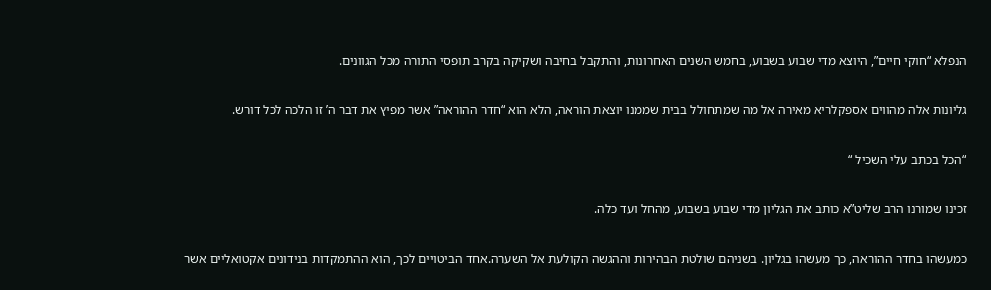הנפלא “חוקי חיים”, היוצא מדי שבוע בשבוע, בחמש השנים האחרונות, והתקבל בחיבה ושקיקה בקרב תופסי התורה מכל הגוונים.

גליונות אלה מהווים אספקלריא מאירה אל מה שמתחולל בבית שממנו יוצאת הוראה, הלא הוא “חדר ההוראה” אשר מפיץ את דבר ה’ זו הלכה לכל דורש.

“הכל בכתב עלי השכיל “

זכינו שמורנו הרב שליט”א כותב את הגליון מדי שבוע בשבוע, מהחל ועד כלה.

כמעשהו בחדר ההוראה, כך מעשהו בגליון. בשניהם שולטת הבהירות וההגשה הקולעת אל השערה.אחד הביטויים לכך, הוא ההתמקדות בנידונים אקטואליים אשר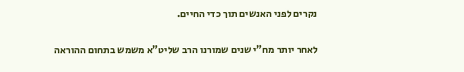נקרים לפני האנשים תוך כדי החיים.

לאחר יותר מח”י שנים שמורנו הרב שליט”א משמש בתחום ההוראה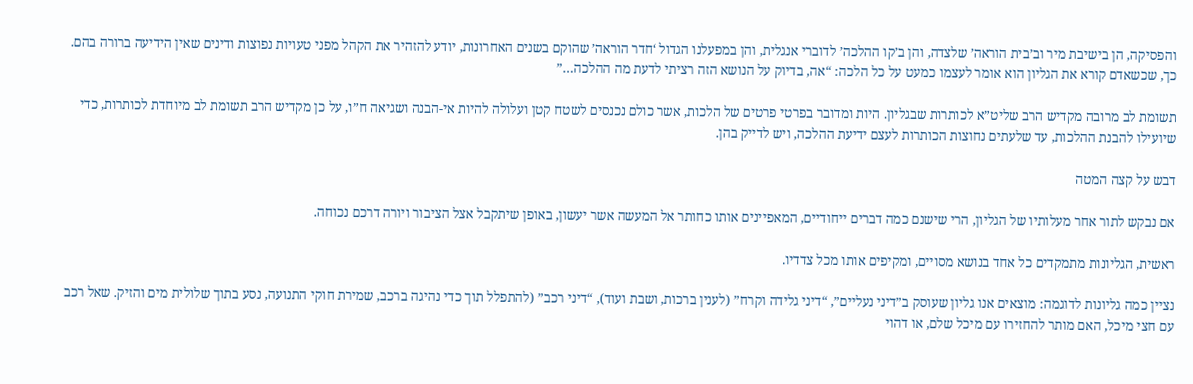והפסיקה, הן בישיבת מיר וב’בית הוראה’ שלצדה, והן ב’קו ההלכה’ לדוברי אנגלית, והן במפעלנו הגדול ‘חדר הוראה’ שהוקם בשנים האחרונות, יודע להזהיר את הקהל מפני טעויות נפוצות ודינים שאין הידיעה ברורה בהם. כך, שכשאדם קורא את הגליון הוא אומר לעצמו כמעט על כל הלכה: “אה, בדיוק על הנושא הזה רציתי לדעת מה ההלכה…”

תשומת לב מרובה מקדיש הרב שליט”א לכותרות שבגליון. היות ומדובר בפרטי פרטים של הלכות, אשר כולם נכנסים לשטח קטן ועלולה להיות אי-הבנה ושגיאה ח”ו, על כן מקדיש הרב תשומת לב מיוחדת לכותרות, כדי שיועילו להבנת ההלכות, עד שלעתים נחוצות הכותרות לעצם ידיעת ההלכה, ויש לדייק בהן.

דבש על קצה המטה

אם נבקש לתור אחר מעלותיו של הגליון, הרי שישנם כמה דברים ייחודיים, המאפיינים אותו כחותר אל המעשה אשר יעשון, באופן שיתקבל אצל הציבור ויורה דרכם נכוחה.

ראשית, הגליונות מתמקדים כל אחד בנושא מסויים, ומקיפים אותו מכל צדדיו.

נציין כמה גליונות לדוגמה: מוצאים אנו גליון שעוסק ב”דיני נעליים”, “דיני גלידה וקרח” (לענין ברכות, ושבת ועוד), “דיני רכב” (להתפלל תוך כדי נהיגה ברכב, שמירת חוקי התנועה, נסע בתוך שלולית מים והזיק. שאל רכב עם חצי מיכל, האם מותר להחזירו עם מיכל שלם, או דהוי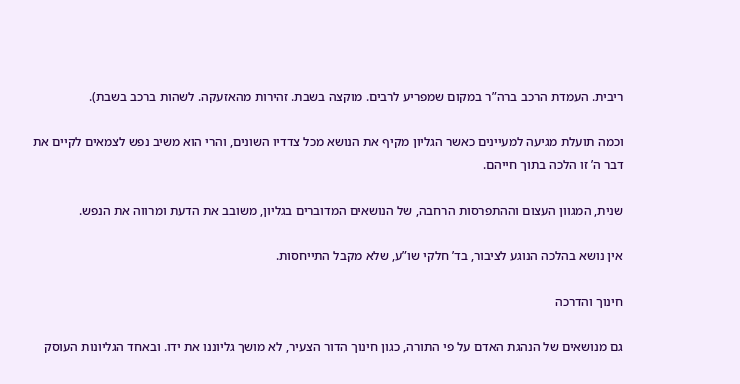ריבית. העמדת הרכב ברה”ר במקום שמפריע לרבים. מוקצה בשבת. זהירות מהאזעקה. לשהות ברכב בשבת).

וכמה תועלת מגיעה למעיינים כאשר הגליון מקיף את הנושא מכל צדדיו השונים, והרי הוא משיב נפש לצמאים לקיים את דבר ה’ זו הלכה בתוך חייהם.

שנית, המגוון העצום וההתפרסות הרחבה, של הנושאים המדוברים בגליון, משובב את הדעת ומרווה את הנפש.

אין נושא בהלכה הנוגע לציבור, בד’ חלקי שו”ע, שלא מקבל התייחסות.

חינוך והדרכה

גם מנושאים של הנהגת האדם על פי התורה, כגון חינוך הדור הצעיר, לא מושך גליוננו את ידו. ובאחד הגליונות העוסק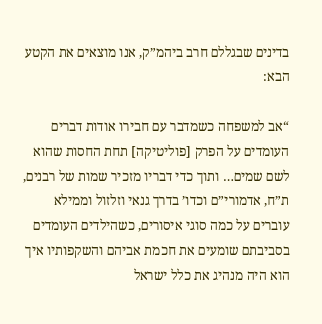בדינים שבגללם חרב ביהמ”ק, אנו מוצאים את הקטע הבא:

“אב למשפחה כשמדבר עם חבירו אודות דברים העומדים על הפרק [פוליטיקה] תחת החסות שהוא לשם שמים… ותוך כדי דבריו מזכיר שמות של רבנים, ת”ח, אדמורי”ם וכדו’ בדרך גנאי וזלזול וממילא עוברים על כמה סוגי איסורים, כשהילדים העומדים בסביבתם שומעים את חכמת אביהם והשקפותיו איך הוא היה מנהיג את כלל ישראל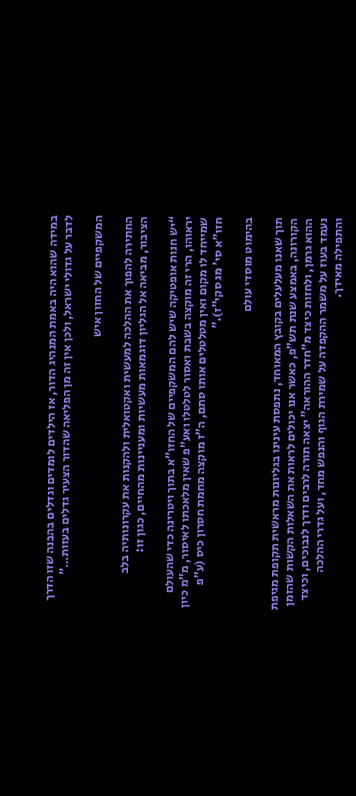במידה שהוא היה באמת המנהיג הדור, אז הילדים לומדים וגדלים בהבנה שזו הדרך לדבר על גדולי ישראל, ולכן אין זה מן הפליאה שהדור הצעיר גדלים בעזות…”

המשקפיים של החזון איש

החתירה להפוך את ההלכה למעשית ואקטואלית ולהקנות את עקרונותיה בלב הציבור, מביאה אל הגליון דוגמאות מעשיות ומעניינות מהחיים, כגון זו:

“יש חנות אופטיקה שיש להם המשקפיים של החזו”א בתוך ויטרינה כדי שהעולם יראוהו, הרי זה מוקצה בשבת ואסור לטלטלו ואע”פ שאין מלאכתו לאיסור, מ”מ כיון שמייחד לו מקום ואין מטלטלים אותו סתם, ה”ז מוקצה מחמת חסרון כיס (ע”פ חזו”א סי’ מג סקי”ז).”

בהימוט מוסדי עולם

תוך שאנו מעלעלים בקובץ המאוחד, נתפסת עינינו בגליונות מראשית תקופת מגיפת הקורונה, באמצע שנת תש”פ, כאשר אנו יכולים לראות את השאלות הקשות שהזמן ההוא גרמן, ולחזות כיצד מ”חדר ההוראה” יצאה תורה לרבים ודרך לנבוכים, וכיצד נעמד בעוז על משמר ההקפדה על שמירת הגוף והנפש מחד, ועל גדרי ההלכה והתפילה מאידך.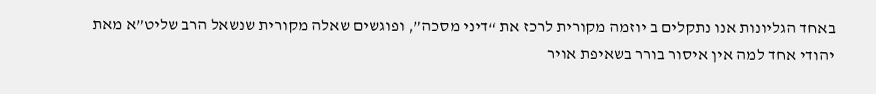באחד הגליונות אנו נתקלים ב יוזמה מקורית לרכז את “דיני מסכה”, ופוגשים שאלה מקורית שנשאל הרב שליט”א מאת יהודי אחד למה אין איסור בורר בשאיפת אויר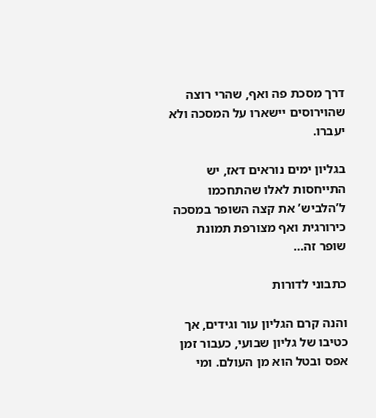דרך מסכת פה ואף, שהרי רוצה שהוירוסים יישארו על המסכה ולא יעברו.

בגליון ימים נוראים דאז, יש התייחסות לאלו שהתחכמו ל’הלביש’ את קצה השופר במסכה כירורגית ואף מצורפת תמונת שופר זה…

כתבוני לדורות

והנה קרם הגליון עור וגידים, אך כטיבו של גליון שבועי, כעבור זמן אפס ובטל הוא מן העולם. ומי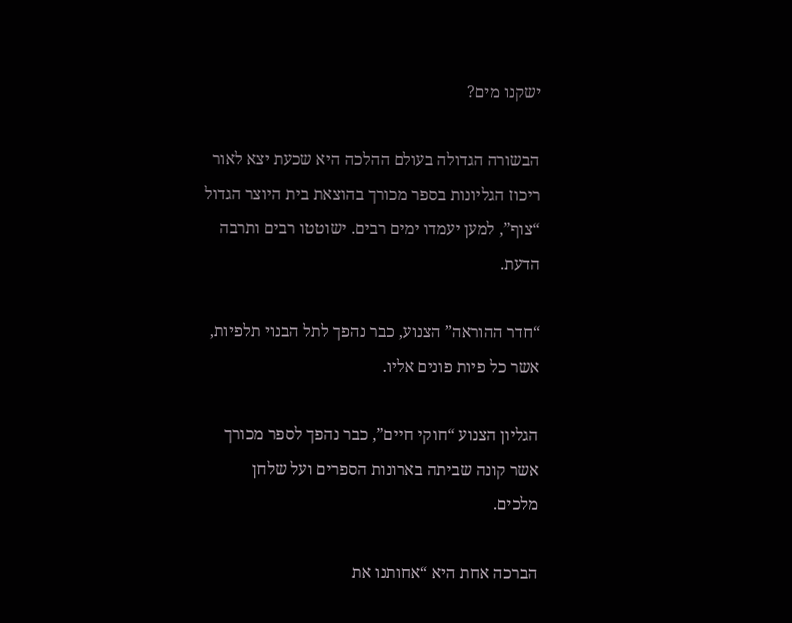ישקנו מים?

הבשורה הגדולה בעולם ההלכה היא שכעת יצא לאור ריכוז הגליונות בספר מכורך בהוצאת בית היוצר הגדול “צוף”, למען יעמדו ימים רבים. ישוטטו רבים ותרבה הדעת.

“חדר ההוראה” הצנוע, כבר נהפך לתל הבנוי תלפיות, אשר כל פיות פונים אליו.

הגליון הצנוע “חוקי חיים”, כבר נהפך לספר מכורך אשר קונה שביתה בארונות הספרים ועל שלחן
מלכים.

הברכה אחת היא “אחותנו את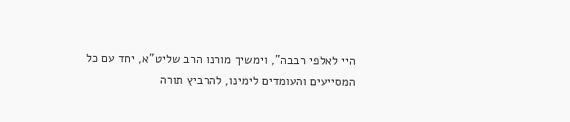היי לאלפי רבבה”, וימשיך מורנו הרב שליט”א, יחד עם כל המסייעים והעומדים לימינו, להרביץ תורה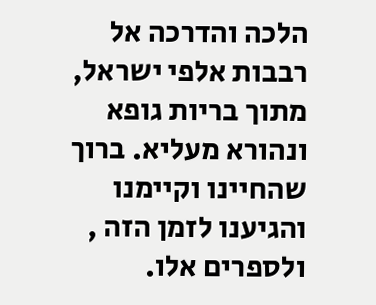הלכה והדרכה אל רבבות אלפי ישראל, מתוך בריות גופא ונהורא מעליא. ברוך שהחיינו וקיימנו והגיענו לזמן הזה , ולספרים אלו.